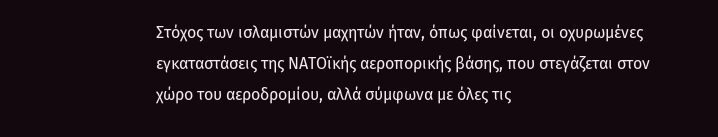Στόχος των ισλαμιστών μαχητών ήταν, όπως φαίνεται, οι οχυρωμένες εγκαταστάσεις της ΝΑΤΟϊκής αεροπορικής βάσης, που στεγάζεται στον χώρο του αεροδρομίου, αλλά σύμφωνα με όλες τις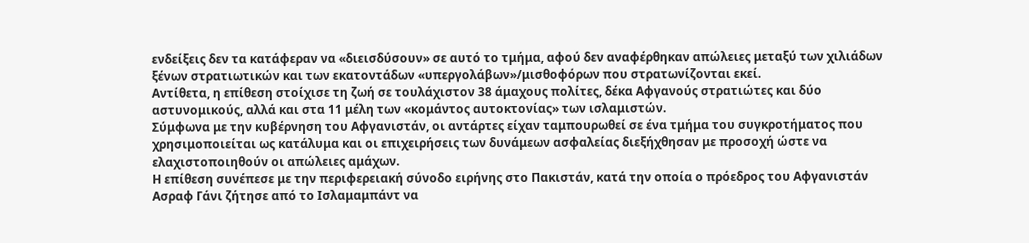ενδείξεις δεν τα κατάφεραν να «διεισδύσουν» σε αυτό το τμήμα, αφού δεν αναφέρθηκαν απώλειες μεταξύ των χιλιάδων ξένων στρατιωτικών και των εκατοντάδων «υπεργολάβων»/μισθοφόρων που στρατωνίζονται εκεί.
Αντίθετα, η επίθεση στοίχισε τη ζωή σε τουλάχιστον 38 άμαχους πολίτες, δέκα Αφγανούς στρατιώτες και δύο αστυνομικούς, αλλά και στα 11 μέλη των «κομάντος αυτοκτονίας» των ισλαμιστών.
Σύμφωνα με την κυβέρνηση του Αφγανιστάν, οι αντάρτες είχαν ταμπουρωθεί σε ένα τμήμα του συγκροτήματος που χρησιμοποιείται ως κατάλυμα και οι επιχειρήσεις των δυνάμεων ασφαλείας διεξήχθησαν με προσοχή ώστε να ελαχιστοποιηθούν οι απώλειες αμάχων.
Η επίθεση συνέπεσε με την περιφερειακή σύνοδο ειρήνης στο Πακιστάν, κατά την οποία ο πρόεδρος του Αφγανιστάν Ασραφ Γάνι ζήτησε από το Ισλαμαμπάντ να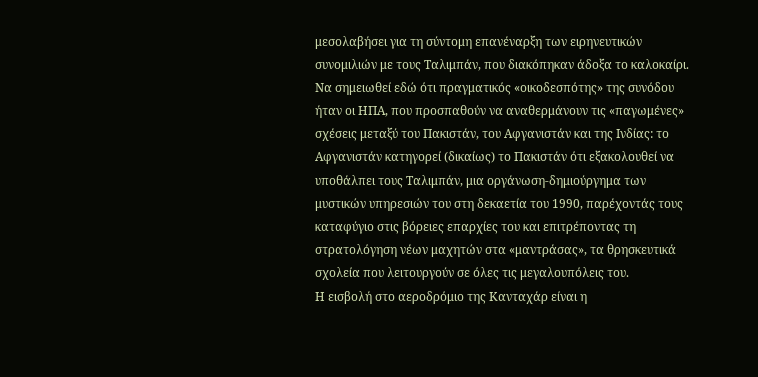μεσολαβήσει για τη σύντομη επανέναρξη των ειρηνευτικών συνομιλιών με τους Ταλιμπάν, που διακόπηκαν άδοξα το καλοκαίρι.
Nα σημειωθεί εδώ ότι πραγματικός «οικοδεσπότης» της συνόδου ήταν οι ΗΠΑ, που προσπαθούν να αναθερμάνουν τις «παγωμένες» σχέσεις μεταξύ του Πακιστάν, του Αφγανιστάν και της Ινδίας: το Αφγανιστάν κατηγορεί (δικαίως) το Πακιστάν ότι εξακολουθεί να υποθάλπει τους Ταλιμπάν, μια οργάνωση-δημιούργημα των μυστικών υπηρεσιών του στη δεκαετία του 1990, παρέχοντάς τους καταφύγιο στις βόρειες επαρχίες του και επιτρέποντας τη στρατολόγηση νέων μαχητών στα «μαντράσας», τα θρησκευτικά σχολεία που λειτουργούν σε όλες τις μεγαλουπόλεις του.
Η εισβολή στο αεροδρόμιο της Κανταχάρ είναι η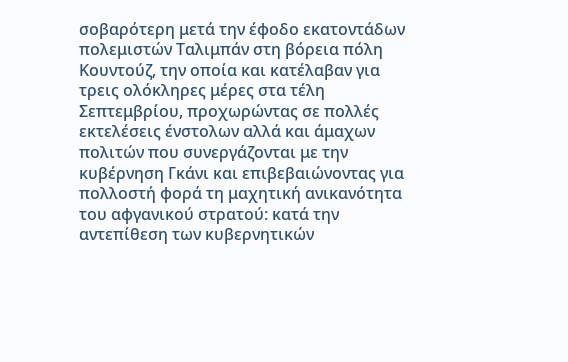σοβαρότερη μετά την έφοδο εκατοντάδων πολεμιστών Ταλιμπάν στη βόρεια πόλη Κουντούζ, την οποία και κατέλαβαν για τρεις ολόκληρες μέρες στα τέλη Σεπτεμβρίου, προχωρώντας σε πολλές εκτελέσεις ένστολων αλλά και άμαχων πολιτών που συνεργάζονται με την κυβέρνηση Γκάνι και επιβεβαιώνοντας για πολλοστή φορά τη μαχητική ανικανότητα του αφγανικού στρατού: κατά την αντεπίθεση των κυβερνητικών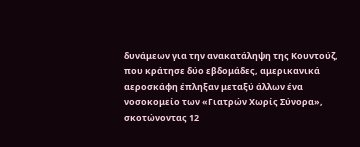δυνάμεων για την ανακατάληψη της Κουντούζ, που κράτησε δύο εβδομάδες, αμερικανικά αεροσκάφη έπληξαν μεταξύ άλλων ένα νοσοκομείο των «Γιατρών Χωρίς Σύνορα», σκοτώνοντας 12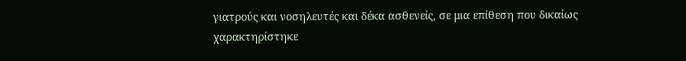γιατρούς και νοσηλευτές και δέκα ασθενείς, σε μια επίθεση που δικαίως χαρακτηρίστηκε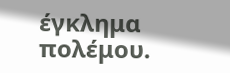έγκλημα πολέμου.